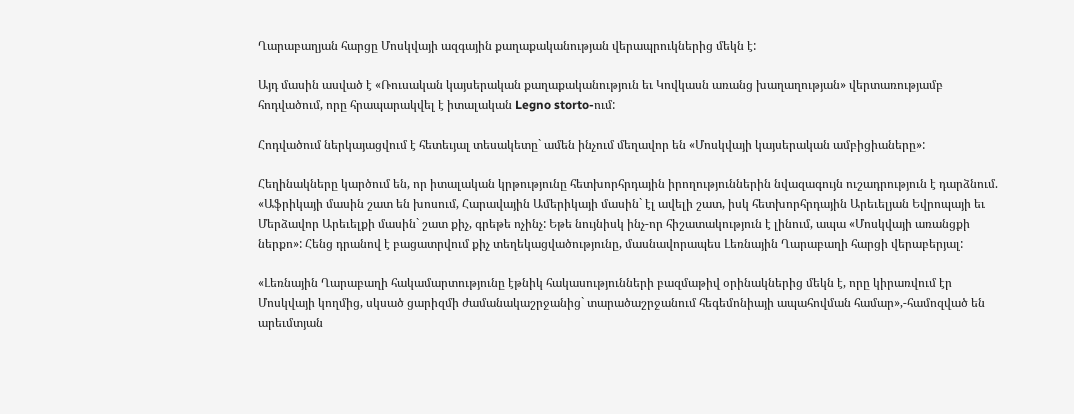Ղարաբաղյան հարցը Մոսկվայի ազգային քաղաքականության վերապրուկներից մեկն է:

Այդ մասին ասված է «Ռուսական կայսերական քաղաքականություն եւ Կովկասն առանց խաղաղության» վերտառությամբ հոդվածում, որը հրապարակվել է իտալական Legno storto-ում:

Հոդվածում ներկայացվում է հետեւյալ տեսակետը` ամեն ինչում մեղավոր են «Մոսկվայի կայսերական ամբիցիաները»:

Հեղինակները կարծում են, որ իտալական կրթությունը հետխորհրդային իրողություններին նվազագույն ուշադրություն է դարձնում. «Աֆրիկայի մասին շատ են խոսում, Հարավային Ամերիկայի մասին` էլ ավելի շատ, իսկ հետխորհրդային Արեւելյան Եվրոպայի եւ Մերձավոր Արեւելքի մասին` շատ քիչ, գրեթե ոչինչ: Եթե նույնիսկ ինչ-որ հիշատակություն է լինում, ապա «Մոսկվայի առանցքի ներքո»: Հենց դրանով է բացատրվում քիչ տեղեկացվածությունը, մասնավորապես Լեռնային Ղարաբաղի հարցի վերաբերյալ:

«Լեռնային Ղարաբաղի հակամարտությունը էթնիկ հակասությունների բազմաթիվ օրինակներից մեկն է, որը կիրառվում էր Մոսկվայի կողմից, սկսած ցարիզմի ժամանակաշրջանից` տարածաշրջանում հեգեմոնիայի ապահովման համար»,-համոզված են արեւմտյան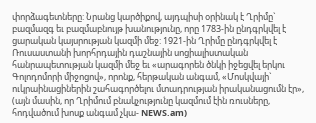փորձագետները: Նրանց կարծիքով, այդպիսի օրինակ է Ղրիմը` բազմազգ եւ բազմաբնույթ խանությունը, որը 1783-ին ընդգրկվել է ցարական կայսրության կազմի մեջ: 1921-ին Ղրիմը ընդգրկվել է Ռուսաստանի խորհրդային դաշնային սոցիալիստական հանրապետության կազմի մեջ եւ «արագորեն ծնկի իջեցվել երկու Գոլոդոմորի միջոցով», որոնք, հերթական անգամ, «Մոսկվայի` ուկրաինացիներին շահագործելու մտադրության իրականացումն էր», (այն մասին, որ Ղրիմում բնակչությունը կազմում էին ռուսները, հոդվածում խոսք անգամ չկա- NEWS.am)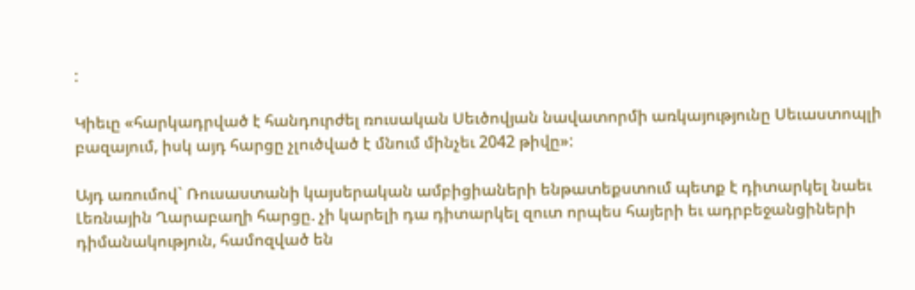:

Կիեւը «հարկադրված է հանդուրժել ռուսական Սեւծովյան նավատորմի առկայությունը Սեւաստոպլի բազայում, իսկ այդ հարցը չլուծված է մնում մինչեւ 2042 թիվը»:

Այդ առումով` Ռուսաստանի կայսերական ամբիցիաների ենթատեքստում պետք է դիտարկել նաեւ Լեռնային Ղարաբաղի հարցը. չի կարելի դա դիտարկել զուտ որպես հայերի եւ ադրբեջանցիների դիմանակություն, համոզված են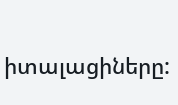իտալացիները: